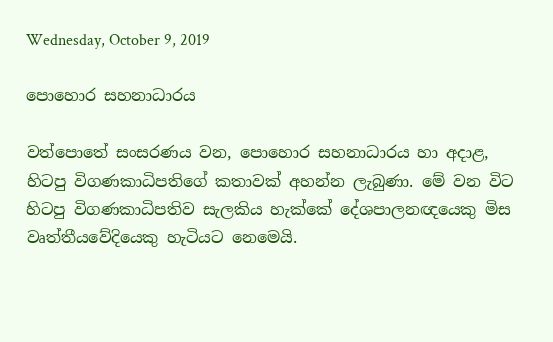Wednesday, October 9, 2019

පොහොර සහනාධාරය

වත්පොතේ සංසරණය වන, පොහොර සහනාධාරය හා අදාළ, හිටපු විගණකාධිපතිගේ කතාවක් අහන්න ලැබුණා. මේ වන විට හිටපු විගණකාධිපතිව සැලකිය හැක්කේ දේශපාලනඥයෙකු මිස වෘත්තීයවේදියෙකු හැටියට නෙමෙයි.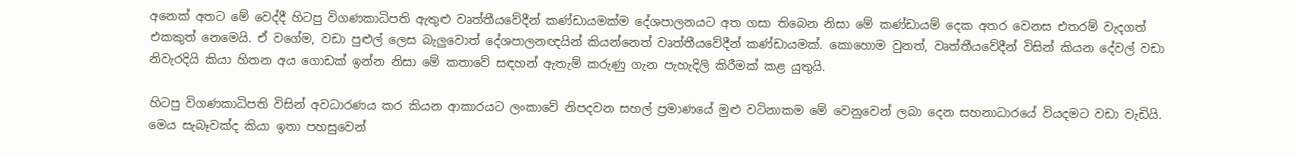අනෙක් අතට මේ වෙද්දී හිටපු විගණකාධිපති ඇතුළු වෘත්තීයවේදීන් කණ්ඩායමක්ම දේශපාලනයට අත ගසා තිබෙන නිසා මේ කණ්ඩායම් දෙක අතර වෙනස එතරම් වැදගත් එකකුත් නෙමෙයි. ඒ වගේම, වඩා පුළුල් ලෙස බැලුවොත් දේශපාලනඥයින් කියන්නෙත් වෘත්තීයවේදීන් කණ්ඩායමක්. කොහොම වුනත්, වෘත්තීයවේදීන් විසින් කියන දේවල් වඩා නිවැරදියි කියා හිතන අය ගොඩක් ඉන්න නිසා මේ කතාවේ සඳහන් ඇතැම් කරුණු ගැන පැහැදිලි කිරීමක් කළ යුතුයි.

හිටපු විගණකාධිපති විසින් අවධාරණය කර කියන ආකාරයට ලංකාවේ නිපදවන සහල් ප්‍රමාණයේ මුළු වටිනාකම මේ වෙනුවෙන් ලබා දෙන සහනාධාරයේ වියදමට වඩා වැඩියි. මෙය සැබෑවක්ද කියා ඉතා පහසුවෙන්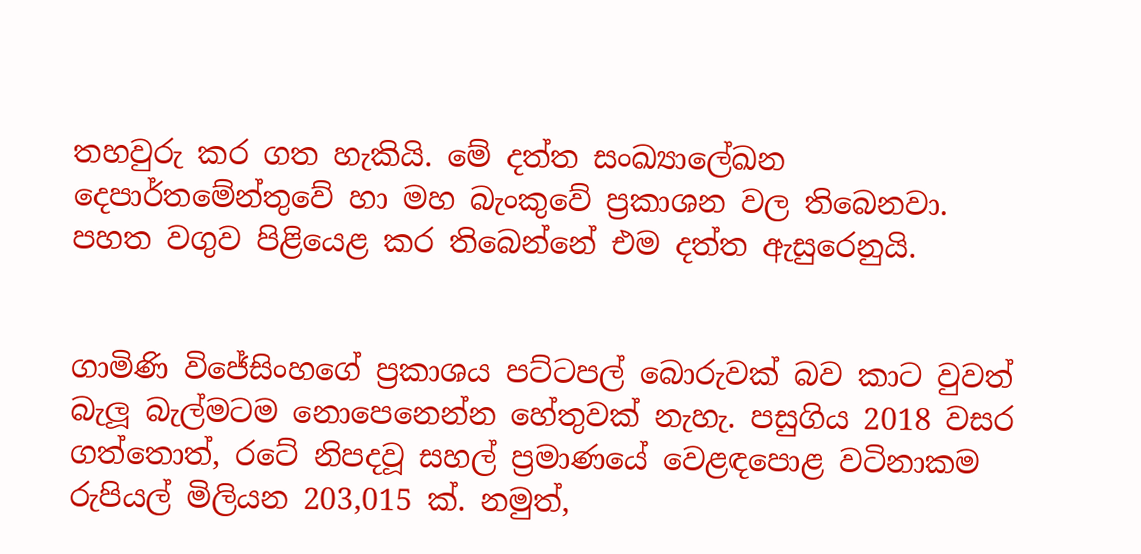තහවුරු කර ගත හැකියි. මේ දත්ත සංඛ්‍යාලේඛන දෙපාර්තමේන්තුවේ හා මහ බැංකුවේ ප්‍රකාශන වල තිබෙනවා. පහත වගුව පිළියෙළ කර තිබෙන්නේ එම දත්ත ඇසුරෙනුයි.


ගාමිණි විජේසිංහගේ ප්‍රකාශය පට්ටපල් බොරුවක් බව කාට වුවත් බැලූ බැල්මටම නොපෙනෙන්න හේතුවක් නැහැ. පසුගිය 2018 වසර ගත්තොත්, රටේ නිපදවූ සහල් ප්‍රමාණයේ වෙළඳපොළ වටිනාකම රුපියල් මිලියන 203,015 ක්. නමුත්,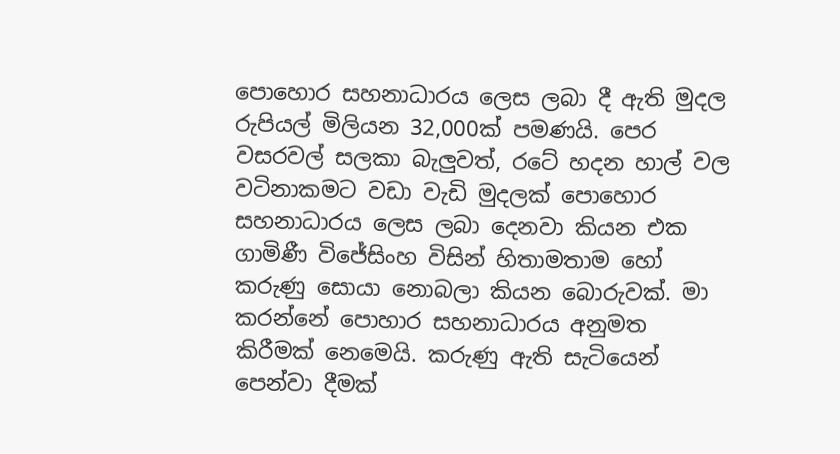පොහොර සහනාධාරය ලෙස ලබා දී ඇති මුදල රුපියල් මිලියන 32,000ක් පමණයි. පෙර වසරවල් සලකා බැලුවත්, රටේ හදන හාල් වල වටිනාකමට වඩා වැඩි මුදලක් පොහොර සහනාධාරය ලෙස ලබා දෙනවා කියන එක ගාමිණී විජේසිංහ විසින් හිතාමතාම හෝ කරුණු සොයා නොබලා කියන බොරුවක්. මා කරන්නේ පොහාර සහනාධාරය අනුමත කිරීමක් නෙමෙයි. කරුණු ඇති සැටියෙන් පෙන්වා දීමක්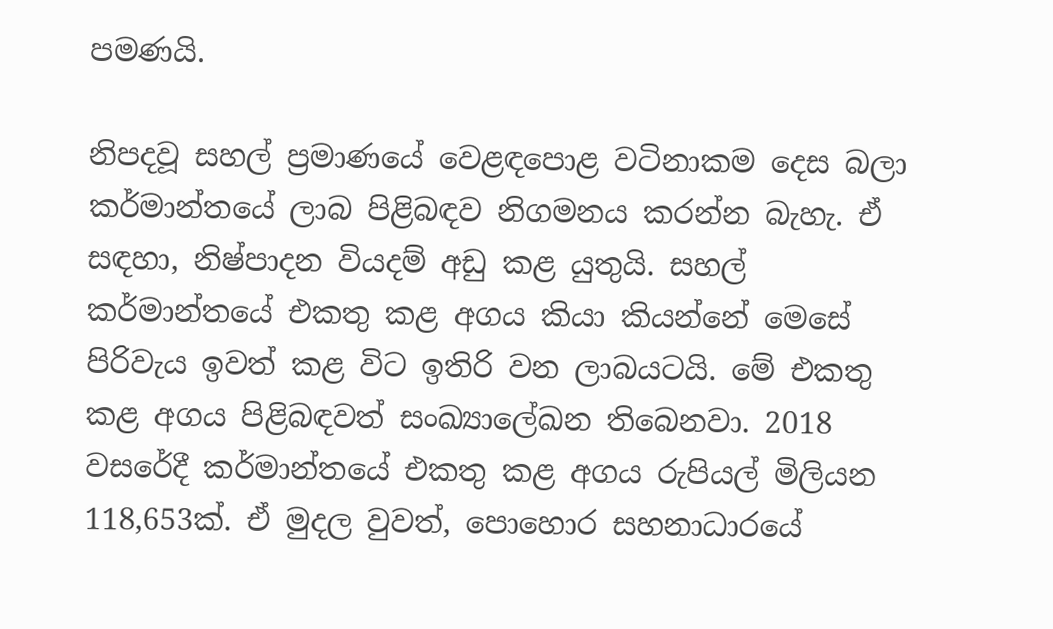පමණයි.

නිපදවූ සහල් ප්‍රමාණයේ වෙළඳපොළ වටිනාකම දෙස බලා කර්මාන්තයේ ලාබ පිළිබඳව නිගමනය කරන්න බැහැ. ඒ සඳහා, නිෂ්පාදන වියදම් අඩු කළ යුතුයි. සහල් කර්මාන්තයේ එකතු කළ අගය කියා කියන්නේ මෙසේ පිරිවැය ඉවත් කළ විට ඉතිරි වන ලාබයටයි. මේ එකතු කළ අගය පිළිබඳවත් සංඛ්‍යාලේඛන තිබෙනවා. 2018 වසරේදී කර්මාන්තයේ එකතු කළ අගය රුපියල් මිලියන 118,653ක්. ඒ මුදල වුවත්, පොහොර සහනාධාරයේ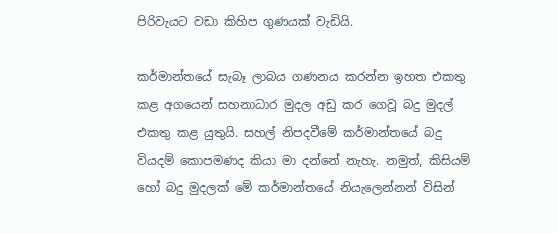පිරිවැයට වඩා කිහිප ගුණයක් වැඩියි.

කර්මාන්තයේ සැබෑ ලාබය ගණනය කරන්න ඉහත එකතු කළ අගයෙන් සහනාධාර මුදල අඩු කර ගෙවූ බදු මුදල් එකතු කළ යුතුයි. සහල් නිපදවීමේ කර්මාන්තයේ බදු වියදම් කොපමණද කියා මා දන්නේ නැහැ. නමුත්, කිසියම් හෝ බදු මුදලක් මේ කර්මාන්තයේ නියැලෙන්නන් විසින්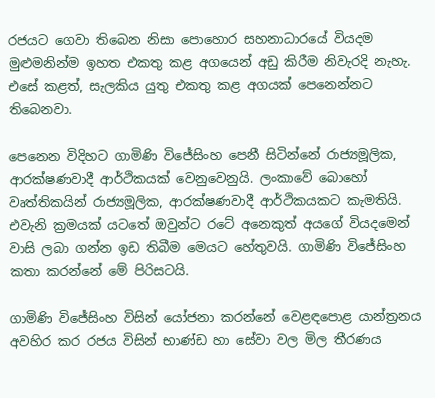රජයට ගෙවා තිබෙන නිසා පොහොර සහනාධාරයේ වියදම මුළුමනින්ම ඉහත එකතු කළ අගයෙන් අඩු කිරීම නිවැරදි නැහැ. එසේ කළත්, සැලකිය යුතු එකතු කළ අගයක් පෙනෙන්නට තිබෙනවා.

පෙනෙන විදිහට ගාමිණි විජේසිංහ පෙනී සිටින්නේ රාජ්‍යමූලික, ආරක්ෂණවාදී ආර්ථිකයක් වෙනුවෙනුයි. ලංකාවේ බොහෝ වෘත්තිකයින් රාජ්‍යමූලික, ආරක්ෂණවාදී ආර්ථිකයකට කැමතියි. එවැනි ක්‍රමයක් යටතේ ඔවුන්ට රටේ අනෙකුත් අයගේ වියදමෙන් වාසි ලබා ගන්න ඉඩ තිබීම මෙයට හේතුවයි. ගාමිණි විජේසිංහ කතා කරන්නේ මේ පිරිසටයි.

ගාමිණි විජේසිංහ විසින් යෝජනා කරන්නේ වෙළඳපොළ යාන්ත්‍රනය අවහිර කර රජය විසින් භාණ්ඩ හා සේවා වල මිල තීරණය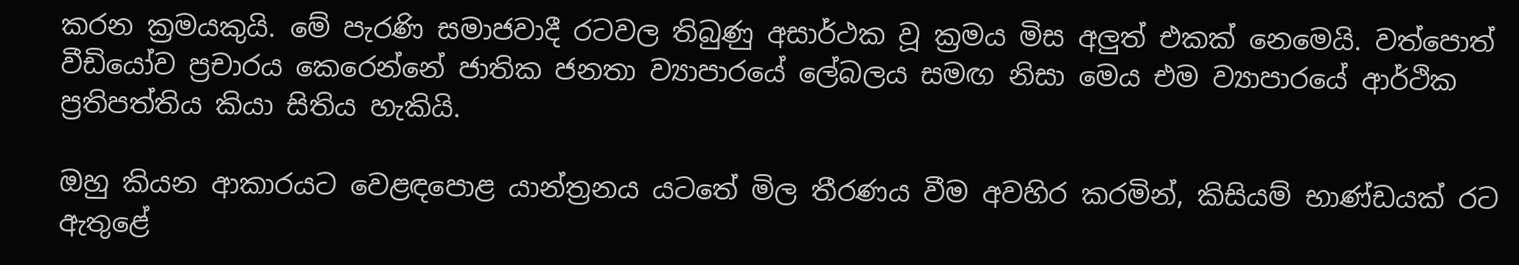කරන ක්‍රමයකුයි. මේ පැරණි සමාජවාදී රටවල තිබුණු අසාර්ථක වූ ක්‍රමය මිස අලුත් එකක් නෙමෙයි. වත්පොත් වීඩියෝව ප්‍රචාරය කෙරෙන්නේ ජාතික ජනතා ව්‍යාපාරයේ ලේබලය සමඟ නිසා මෙය එම ව්‍යාපාරයේ ආර්ථික ප්‍රතිපත්තිය කියා සිතිය හැකියි.

ඔහු කියන ආකාරයට වෙළඳපොළ යාන්ත්‍රනය යටතේ මිල තීරණය වීම අවහිර කරමින්, කිසියම් භාණ්ඩයක් රට ඇතුළේ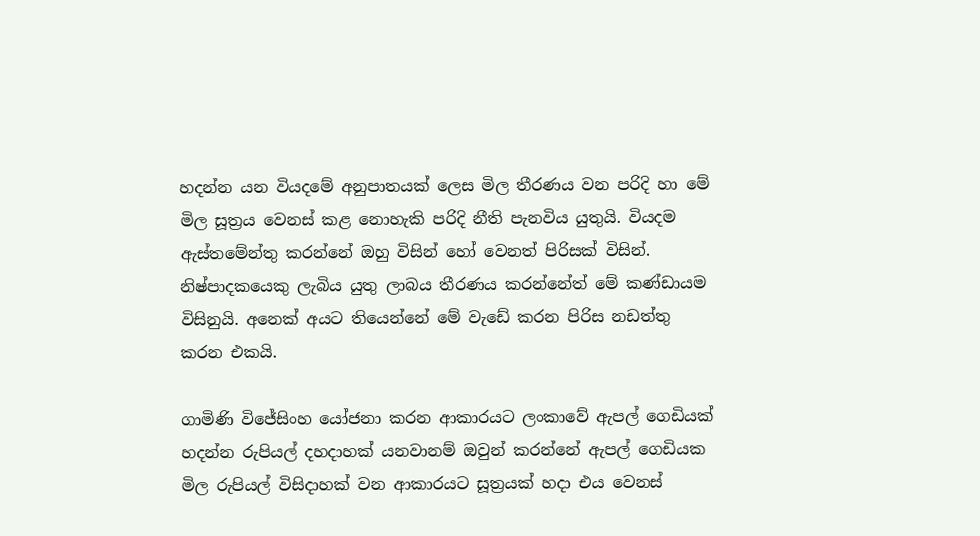හදන්න යන වියදමේ අනුපාතයක් ලෙස මිල තීරණය වන පරිදි හා මේ මිල සූත්‍රය වෙනස් කළ නොහැකි පරිදි නීති පැනවිය යුතුයි. වියදම ඇස්තමේන්තු කරන්නේ ඔහු විසින් හෝ වෙනත් පිරිසක් විසින්. නිෂ්පාදකයෙකු ලැබිය යුතු ලාබය තීරණය කරන්නේත් මේ කණ්ඩායම විසිනුයි. අනෙක් අයට තියෙන්නේ මේ වැඩේ කරන පිරිස නඩත්තු කරන එකයි.

ගාමිණි විජේසිංහ යෝජනා කරන ආකාරයට ලංකාවේ ඇපල් ගෙඩියක් හදන්න රුපියල් දහදාහක් යනවානම් ඔවුන් කරන්නේ ඇපල් ගෙඩියක මිල රුපියල් විසිදාහක් වන ආකාරයට සූත්‍රයක් හදා එය වෙනස්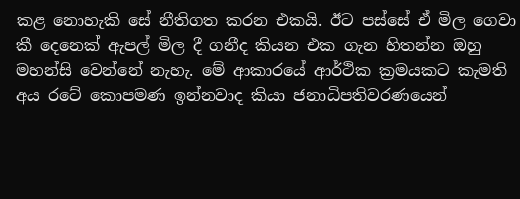කළ නොහැකි සේ නීතිගත කරන එකයි. ඊට පස්සේ ඒ මිල ගෙවා කී දෙනෙක් ඇපල් මිල දී ගනීද කියන එක ගැන හිතන්න ඔහු මහන්සි වෙන්නේ නැහැ. මේ ආකාරයේ ආර්ථික ක්‍රමයකට කැමති අය රටේ කොපමණ ඉන්නවාද කියා ජනාධිපතිවරණයෙන්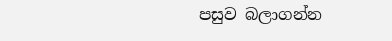පසුව බලාගන්න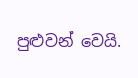පුළුවන් වෙයි.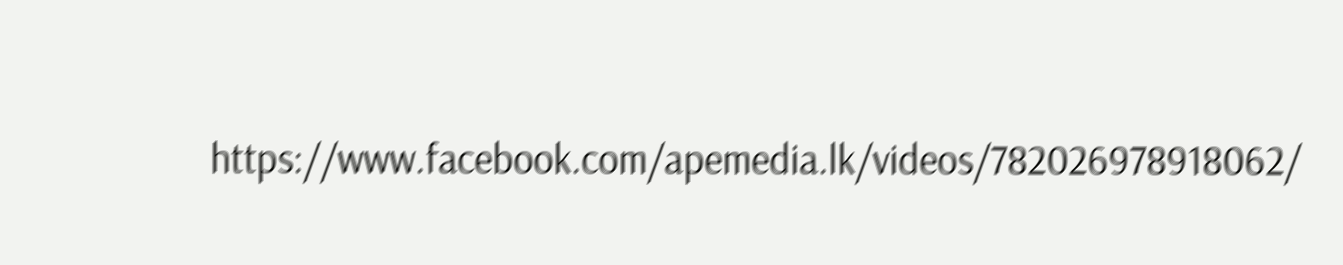https://www.facebook.com/apemedia.lk/videos/782026978918062/